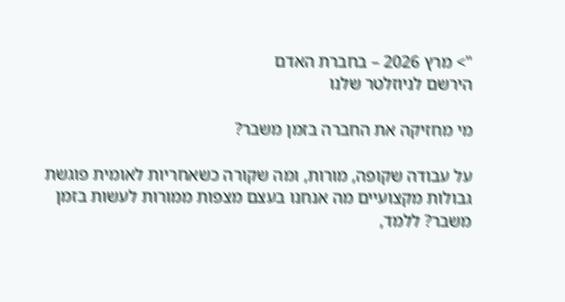"> מרץ 2026 – בחברת האדם
הירשם לניוזלטר שלנו

מי מחזיקה את החברה בזמן משבר?

על עבודה שקופה, מורות, ומה שקורה כשאחריות לאומית פוגשת גבולות מקצועיים מה אנחנו בעצם מצפות ממורות לעשות בזמן משבר? ללמד,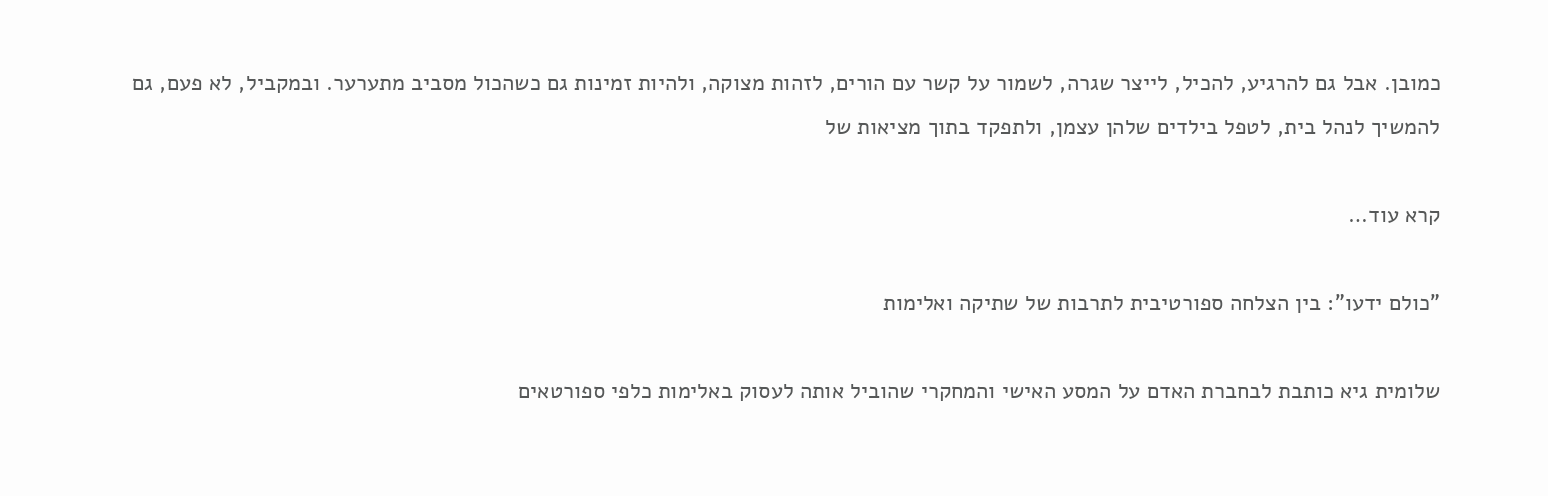כמובן. אבל גם להרגיע, להכיל, לייצר שגרה, לשמור על קשר עם הורים, לזהות מצוקה, ולהיות זמינות גם כשהכול מסביב מתערער. ובמקביל, לא פעם, גם להמשיך לנהל בית, לטפל בילדים שלהן עצמן, ולתפקד בתוך מציאות של

קרא עוד…

"כולם ידעו": בין הצלחה ספורטיבית לתרבות של שתיקה ואלימות

שלומית גיא כותבת לבחברת האדם על המסע האישי והמחקרי שהוביל אותה לעסוק באלימות כלפי ספורטאים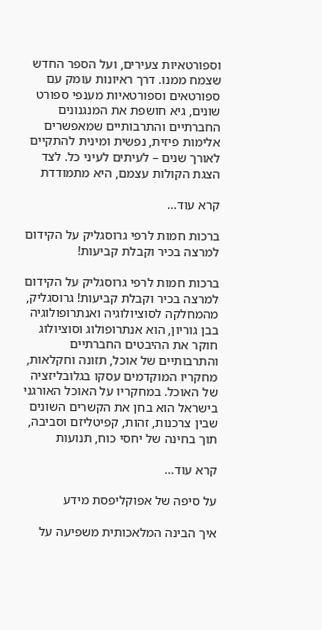וספורטאיות צעירים, ועל הספר החדש שצמח ממנו. דרך ראיונות עומק עם ספורטאים וספורטאיות מענפי ספורט שונים, גיא חושפת את המנגנונים החברתיים והתרבותיים שמאפשרים אלימות פיזית, נפשית ומינית להתקיים לאורך שנים – לעיתים לעיני כל. לצד הצגת הקולות עצמם, היא מתמודדת

קרא עוד…

ברכות חמות לרפי גרוסגליק על הקידום למרצה בכיר וקבלת קביעות!

ברכות חמות לרפי גרוסגליק על הקידום למרצה בכיר וקבלת קביעות! גרוסגליק, מהמחלקה לסוציולוגיה ואנתרופולוגיה בבן גוריון, הוא אנתרופולוג וסוציולוג חוקר את ההיבטים החברתיים והתרבותיים של אוכל, תזונה וחקלאות, מחקריו המוקדמים עסקו בגלובליזציה של האוכל. במחקריו על האוכל האורגני בישראל הוא בחן את הקשרים השונים שבין צרכנות, זהות, קפיטליזם וסביבה, תוך בחינה של יחסי כוח, תנועות

קרא עוד…

על סיפה של אפוקליפסת מידע

איך הבינה המלאכותית משפיעה על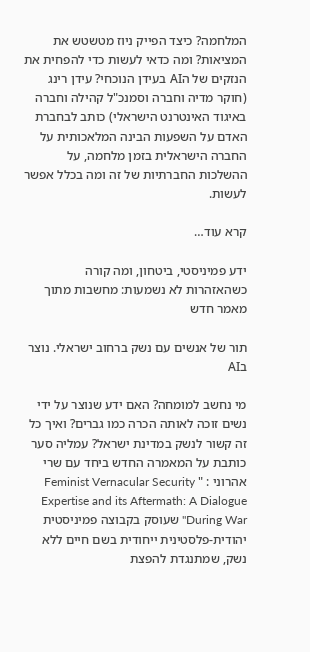המלחמה? כיצד הפייק ניוז מטשטש את המציאות? ומה כדאי לעשות כדי להפחית את הנזקים של הAI בעידן הנוכחי? עידן רינג (חוקר מדיה וחברה וסמנכ"ל קהילה וחברה באיגוד האינטרנט הישראלי) כותב לבחברת האדם על השפעות הבינה המלאכותית על החברה הישראלית בזמן מלחמה, על ההשלכות החברתיות של זה ומה בכלל אפשר לעשות.

קרא עוד…

ידע פמיניסטי, ביטחון, ומה קורה כשהאזהרות לא נשמעות: מחשבות מתוך מאמר חדש

תור של אנשים עם נשק ברחוב ישראלי. נוצר בAI

מי נחשב למומחה? האם ידע שנוצר על ידי נשים זוכה לאותה הכרה כמו גברים? ואיך כל זה קשור לנשק במדינת ישראל? עמליה סער כותבת על המאמרה החדש ביחד עם שרי אהרוני : " Feminist Vernacular Security Expertise and its Aftermath: A Dialogue During War" שעוסק בקבוצה פמיניסטית יהודית-פלסטינית ייחודית בשם חיים ללא נשק, שמתנגדת להפצת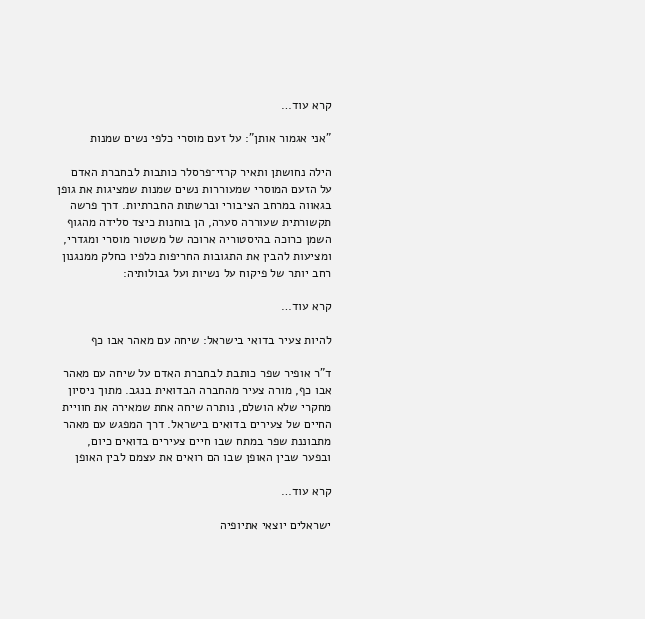קרא עוד…

"אני אגמור אותן": על זעם מוסרי כלפי נשים שמנות

הילה נחושתן ותאיר קרזי־פרסלר כותבות לבחברת האדם על הזעם המוסרי שמעוררות נשים שמנות שמציגות את גופן בגאווה במרחב הציבורי וברשתות החברתיות. דרך פרשה תקשורתית שעוררה סערה, הן בוחנות כיצד סלידה מהגוף השמן כרוכה בהיסטוריה ארוכה של משטור מוסרי ומגדרי, ומציעות להבין את התגובות החריפות כלפיו כחלק ממנגנון רחב יותר של פיקוח על נשיות ועל גבולותיה:

קרא עוד…

להיות צעיר בדואי בישראל: שיחה עם מאהר אבו כף

ד"ר אופיר שפר כותבת לבחברת האדם על שיחה עם מאהר אבו כף, מורה צעיר מהחברה הבדואית בנגב. מתוך ניסיון מחקרי שלא הושלם, נותרה שיחה אחת שמאירה את חוויית החיים של צעירים בדואים בישראל. דרך המפגש עם מאהר מתבוננת שפר במתח שבו חיים צעירים בדואים כיום, ובפער שבין האופן שבו הם רואים את עצמם לבין האופן

קרא עוד…

ישראלים יוצאי אתיופיה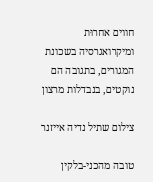חווים אחרוּת ומיקרואגרסיה בשכונת המגורים, בתגובה הם נוקטים, בנבדלות מרצון

צילום שתיל נדיה אייזנר

טובה מהכני-בלקין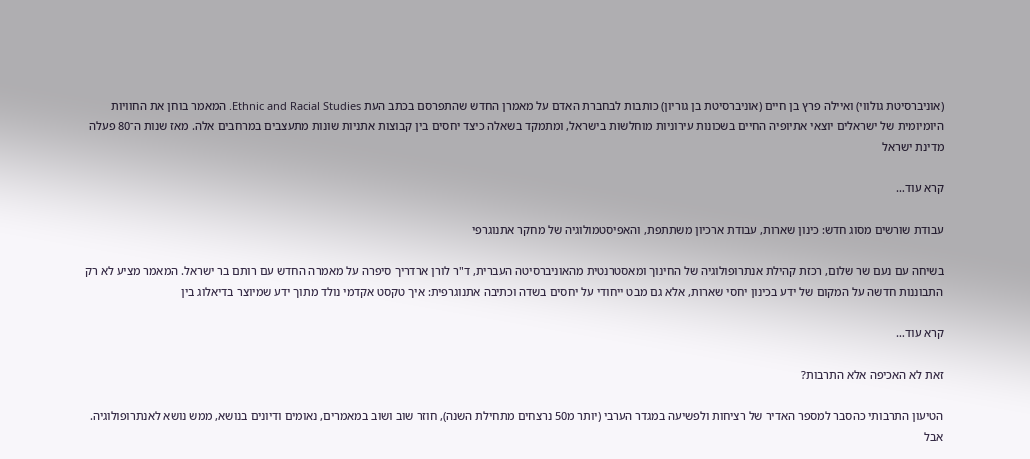(אוניברסיטת גולווי) ואיילה פרץ בן חיים (אוניברסיטת בן גוריון) כותבות לבחברת האדם על מאמרן החדש שהתפרסם בכתב העת Ethnic and Racial Studies. המאמר בוחן את החוויות היומיומית של ישראלים יוצאי אתיופיה החיים בשכונות עירוניות מוחלשות בישראל, ומתמקד בשאלה כיצד יחסים בין קבוצות אתניות שונות מתעצבים במרחבים אלה. מאז שנות ה־80 פעלה מדינת ישראל

קרא עוד…

עבודת שורשים מסוג חדש: כינון שארות, עבודת ארכיון משתתפת, והאפיסטמולוגיה של מחקר אתנוגרפי

בשיחה עם נעם שר שלום, רכזת קהילת אנתרופולוגיה של החינוך ומאסטרנטית מהאוניברסיטה העברית, ד"ר לורן ארדריך סיפרה על מאמרה החדש עם רותם בר ישראל. המאמר מציע לא רק התבוננות חדשה על המקום של ידע בכינון יחסי שארות, אלא גם מבט ייחודי על יחסים בשדה וכתיבה אתנוגרפית: איך טקסט אקדמי נולד מתוך ידע שמיוצר בדיאלוג בין

קרא עוד…

זאת לא האכיפה אלא התרבות?

הטיעון התרבותי כהסבר למספר האדיר של רציחות ולפשיעה במגדר הערבי (יותר מ50 נרצחים מתחילת השנה), חוזר שוב ושוב במאמרים, נאומים ודיונים בנושא, ממש נושא לאנתרופולוגיה. אבל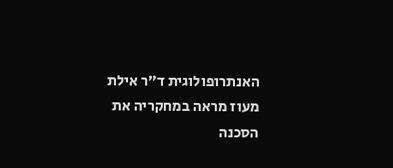האנתרופולוגית ד״ר אילת מעוז מראה במחקריה את הסכנה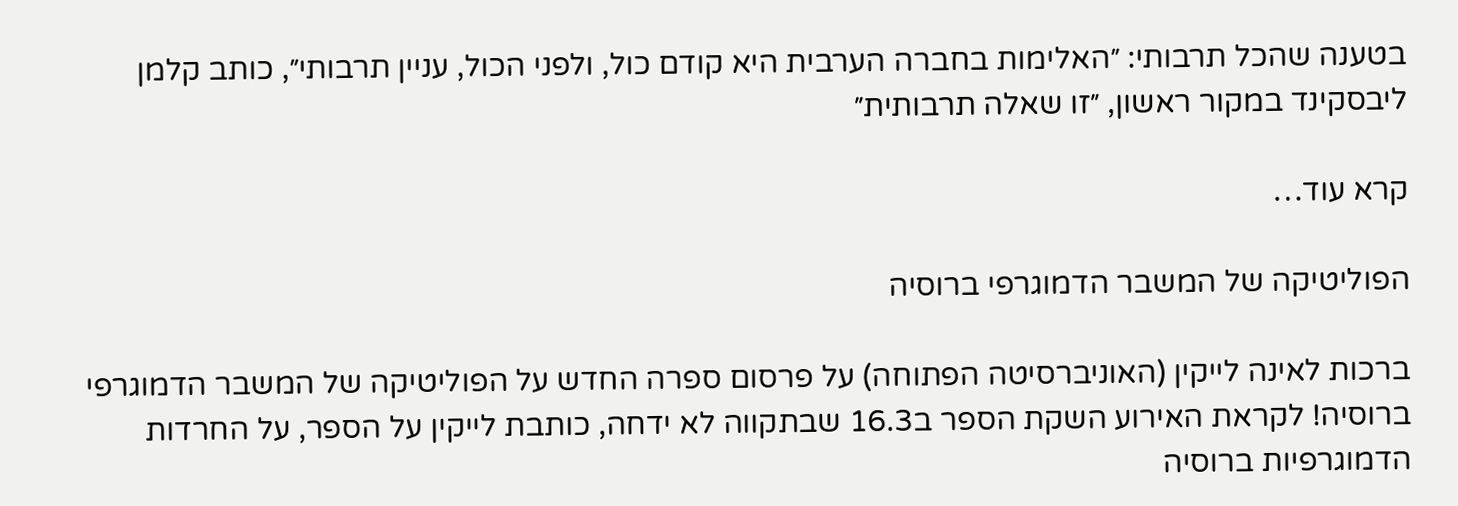בטענה שהכל תרבותי: ״האלימות בחברה הערבית היא קודם כול, ולפני הכול, עניין תרבותי״, כותב קלמן ליבסקינד במקור ראשון, ״זו שאלה תרבותית״

קרא עוד…

הפוליטיקה של המשבר הדמוגרפי ברוסיה

ברכות לאינה לייקין (האוניברסיטה הפתוחה) על פרסום ספרה החדש על הפוליטיקה של המשבר הדמוגרפי ברוסיה! לקראת האירוע השקת הספר ב16.3 שבתקווה לא ידחה, כותבת לייקין על הספר, על החרדות הדמוגרפיות ברוסיה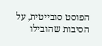הפוסט סובייטית, על הסיבות שהובילו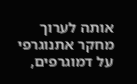אותה לערוך מחקר אתנוגרפי על דמוגרפים,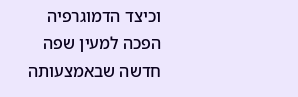וכיצד הדמוגרפיה הפכה למעין שפה חדשה שבאמצעותה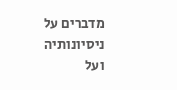מדברים על ניסיונותיה ועל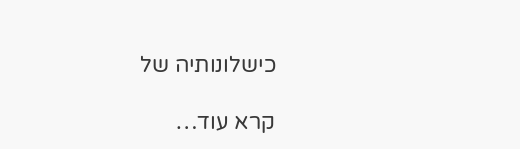כישלונותיה של

קרא עוד…